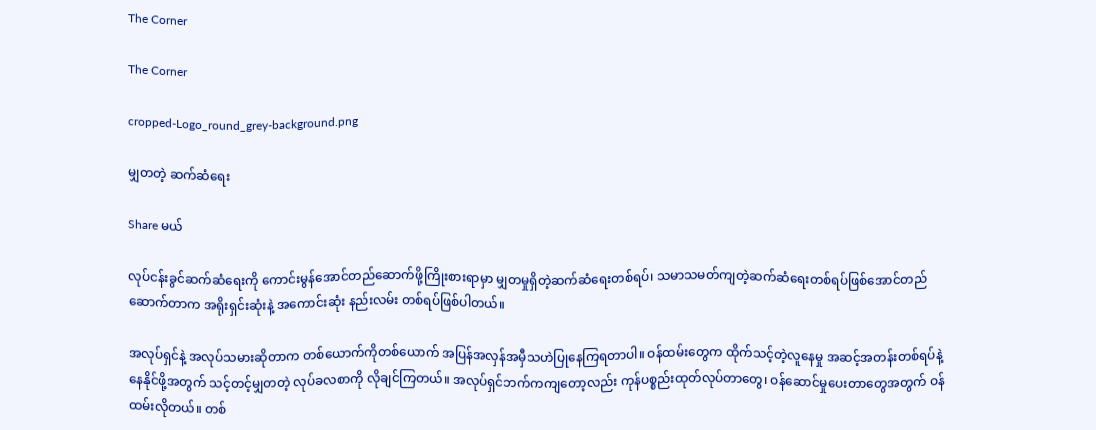The Corner

The Corner

cropped-Logo_round_grey-background.png

မျှတတဲ့ ဆက်ဆံရေး

Share မယ်

လုပ်ငန်းခွင်ဆက်ဆံရေးကို ကောင်းမွန်အောင်တည်ဆောက်ဖို့ကြိုးစားရာမှာ မျှတမှုရှိတဲ့ဆက်ဆံရေးတစ်ရပ်၊ သမာသမတ်ကျတဲ့ဆက်ဆံရေးတစ်ရပ်ဖြစ်အောင်တည်ဆောက်တာက အရိုးရှင်းဆုံးနဲ့ အကောင်းဆုံး နည်းလမ်း တစ်ရပ်ဖြစ်ပါတယ်။

အလုပ်ရှင်နဲ့ အလုပ်သမားဆိုတာက တစ်ယောက်ကိုတစ်ယောက် အပြန်အလှန်အမှီသဟဲပြုနေကြရတာပါ။ ဝန်ထမ်းတွေက ထိုက်သင့်တဲ့လူနေမှု အဆင့်အတန်းတစ်ရပ်နဲ့နေနိုင်ဖို့အတွက် သင့်တင့်မျှတတဲ့ လုပ်ခလစာကို လိုချင်ကြတယ်။ အလုပ်ရှင်ဘက်ကကျတော့လည်း ကုန်ပစ္စည်းထုတ်လုပ်တာတွေ၊ ဝန်ဆောင်မှုပေးတာတွေအတွက် ဝန်ထမ်းလိုတယ်။ တစ်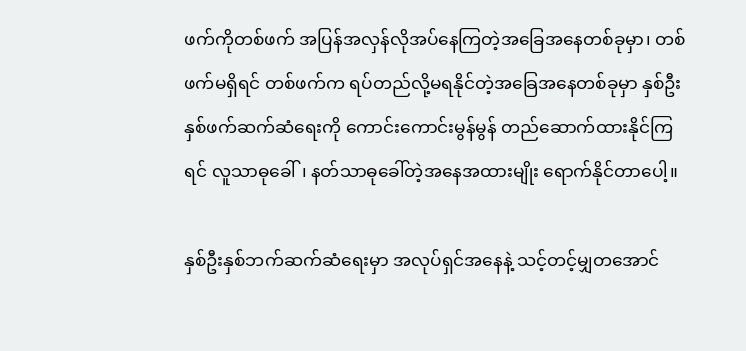ဖက်ကိုတစ်ဖက် အပြန်အလှန်လိုအပ်နေကြတဲ့အခြေအနေတစ်ခုမှာ၊ တစ်ဖက်မရှိရင် တစ်ဖက်က ရပ်တည်လို့မရနိုင်တဲ့အခြေအနေတစ်ခုမှာ နှစ်ဦးနှစ်ဖက်ဆက်ဆံရေးကို ကောင်းကောင်းမွန်မွန် တည်ဆောက်ထားနိုင်ကြရင် လူသာဓုခေါ်၊ နတ်သာဓုခေါ်တဲ့အနေအထားမျိုး ရောက်နိုင်တာပေါ့။

နှစ်ဦးနှစ်ဘက်ဆက်ဆံရေးမှာ အလုပ်ရှင်အနေနဲ့ သင့်တင့်မျှတအောင်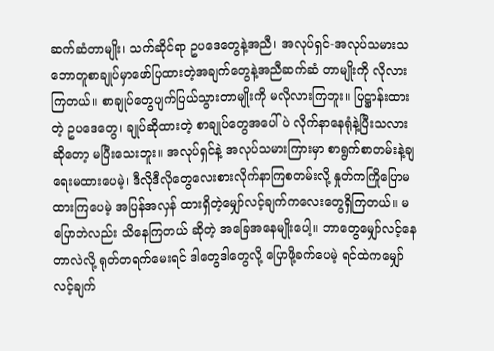ဆက်ဆံတာမျိုး၊ သက်ဆိုင်ရာ ဥပဒေတွေနဲ့အညီ၊ အလုပ်ရှင်-အလုပ်သမားသဘောတူစာချုပ်မှာဖော်ပြထားတဲ့အချက်တွေနဲ့အညီဆက်ဆံ တာမျိုးကို လိုလားကြတယ်။ စာချုပ်တွေပျက်ပြယ်သွားတာမျိုးကို မလိုလားကြဘူး။ ပြဋ္ဌာန်းထားတဲ့ ဥပဒေတွေ၊ ချုပ်ဆိုထားတဲ့ စာချုပ်တွေအပေါ်ပဲ လိုက်နာနေရုံနဲ့ပြီးသလားဆိုတော့ မပြီးသေးဘူး။ အလုပ်ရှင်နဲ့ အလုပ်သမားကြားမှာ စာရွက်စာတမ်းနဲ့ချရေးမထားပေမဲ့၊ ဒီလိုဒီလိုတွေလေးစားလိုက်နာကြစတမ်းလို့ နှုတ်ကကြိုပြောမထားကြပေမဲ့ အပြန်အလှန် ထားရှိတဲ့မျှော်လင့်ချက်ကလေးတွေရှိကြတယ်။ မပြောဘဲလည်း သိနေကြတယ် ဆိုတဲ့ အခြေအနေမျိုးပေါ့။ ဘာတွေမျှော်လင့်နေတာလဲလို့ ရုတ်တရက်မေးရင် ဒါတွေဒါတွေလို့ ပြောဖို့ခက်ပေမဲ့ ရင်ထဲကမျှော်လင့်ချက်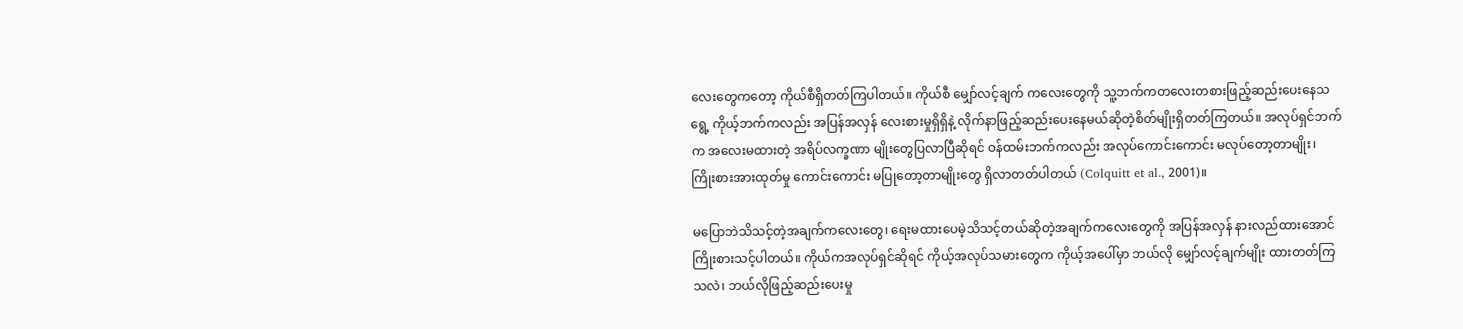လေးတွေကတော့ ကိုယ်စီရှိတတ်ကြပါတယ်။ ကိုယ်စီ မျှော်လင့်ချက် ကလေးတွေကို သူ့ဘက်ကတလေးတစားဖြည့်ဆည်းပေးနေသရွေ့ ကိုယ့်ဘက်ကလည်း အပြန်အလှန် လေးစားမှုရှိရှိနဲ့ လိုက်နာဖြည့်ဆည်းပေးနေမယ်ဆိုတဲ့စိတ်မျိုးရှိတတ်ကြတယ်။ အလုပ်ရှင်ဘက်က အလေးမထားတဲ့ အရိပ်လက္ခဏာ မျိုးတွေပြလာပြီဆိုရင် ဝန်ထမ်းဘက်ကလည်း အလုပ်ကောင်းကောင်း မလုပ်တော့တာမျိုး၊ ကြိုးစားအားထုတ်မှု ကောင်းကောင်း မပြုတော့တာမျိုးတွေ ရှိလာတတ်ပါတယ် (Colquitt et al., 2001)။

မပြောဘဲသိသင့်တဲ့အချက်ကလေးတွေ၊ ရေးမထားပေမဲ့သိသင့်တယ်ဆိုတဲ့အချက်ကလေးတွေကို အပြန်အလှန် နားလည်ထားအောင် ကြိုးစားသင့်ပါတယ်။ ကိုယ်ကအလုပ်ရှင်ဆိုရင် ကိုယ့်အလုပ်သမားတွေက ကိုယ့်အပေါ်မှာ ဘယ်လို မျှော်လင့်ချက်မျိုး ထားတတ်ကြသလဲ၊ ဘယ်လိုဖြည့်ဆည်းပေးမှု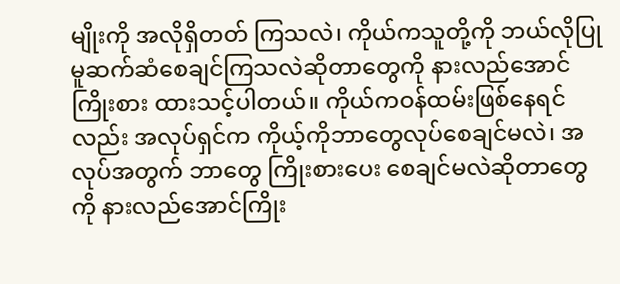မျိုးကို အလိုရှိတတ် ကြသလဲ၊ ကိုယ်ကသူတို့ကို ဘယ်လိုပြုမူဆက်ဆံစေချင်ကြသလဲဆိုတာတွေကို နားလည်အောင်ကြိုးစား ထားသင့်ပါတယ်။ ကိုယ်ကဝန်ထမ်းဖြစ်နေရင်လည်း အလုပ်ရှင်က ကိုယ့်ကိုဘာတွေလုပ်စေချင်မလဲ၊ အလုပ်အတွက် ဘာတွေ ကြိုးစားပေး စေချင်မလဲဆိုတာတွေကို နားလည်အောင်ကြိုး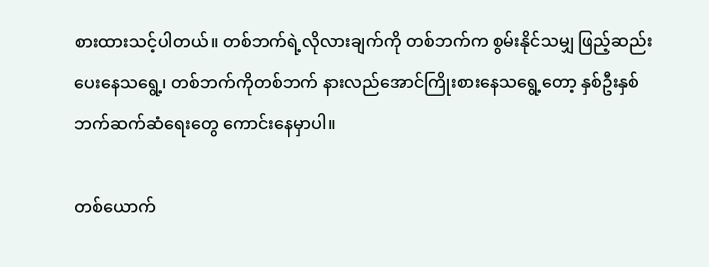စားထားသင့်ပါတယ်။ တစ်ဘက်ရဲ့လိုလားချက်ကို တစ်ဘက်က စွမ်းနိုင်သမျှ ဖြည့်ဆည်းပေးနေသရွေ့၊ တစ်ဘက်ကိုတစ်ဘက် နားလည်အောင်ကြိုးစားနေသရွေ့တော့ နှစ်ဦးနှစ်ဘက်ဆက်ဆံရေးတွေ ကောင်းနေမှာပါ။

တစ်ယောက်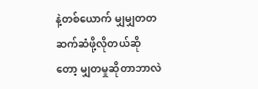နဲ့တစ်ယောက် မျှမျှတတဆက်ဆံဖို့လိုတယ်ဆိုတော့ မျှတမှုဆိုတာဘာလဲ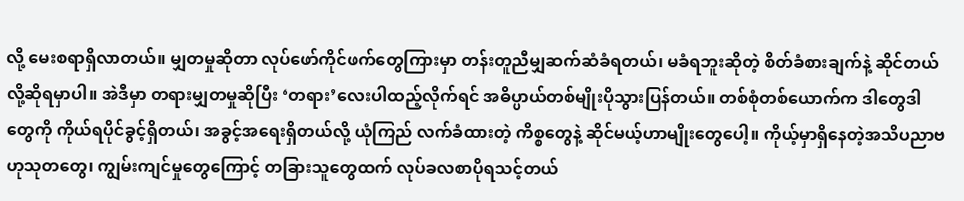လို့ မေးစရာရှိလာတယ်။ မျှတမှုဆိုတာ လုပ်ဖော်ကိုင်ဖက်တွေကြားမှာ တန်းတူညီမျှဆက်ဆံခံရတယ်၊ မခံရဘူးဆိုတဲ့ စိတ်ခံစားချက်နဲ့ ဆိုင်တယ်လို့ဆိုရမှာပါ။ အဲဒီမှာ တရားမျှတမှုဆိုပြီး ‘တရား’လေးပါထည့်လိုက်ရင် အဓိပ္ပာယ်တစ်မျိုးပိုသွားပြန်တယ်။ တစ်စုံတစ်ယောက်က ဒါတွေဒါတွေကို ကိုယ်ရပိုင်ခွင့်ရှိတယ်၊ အခွင့်အရေးရှိတယ်လို့ ယုံကြည် လက်ခံထားတဲ့ ကိစ္စတွေနဲ့ ဆိုင်မယ့်ဟာမျိုးတွေပေါ့။ ကိုယ့်မှာရှိနေတဲ့အသိပညာဗဟုသုတတွေ၊ ကျွမ်းကျင်မှုတွေကြောင့် တခြားသူတွေထက် လုပ်ခလစာပိုရသင့်တယ်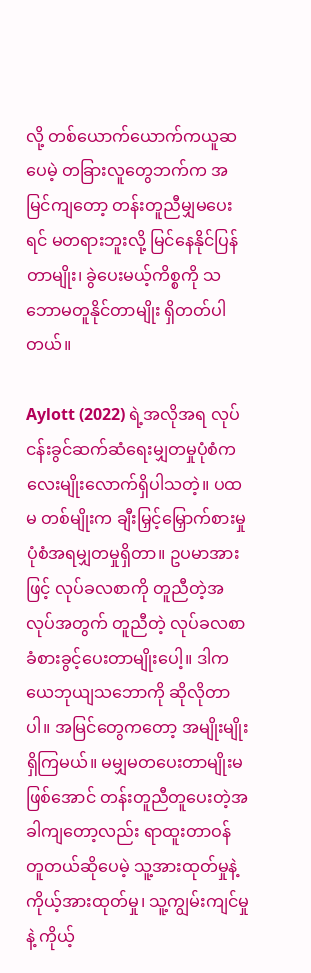လို့ တစ်ယောက်ယောက်ကယူဆပေမဲ့ တခြားလူတွေဘက်က အမြင်ကျတော့ တန်းတူညီမျှမပေးရင် မတရားဘူးလို့ မြင်နေနိုင်ပြန်တာမျိုး၊ ခွဲပေးမယ့်ကိစ္စကို သဘောမတူနိုင်တာမျိုး ရှိတတ်ပါတယ်။

Aylott (2022) ရဲ့အလိုအရ လုပ်ငန်းခွင်ဆက်ဆံရေးမျှတမှုပုံစံက လေးမျိုးလောက်ရှိပါသတဲ့။ ပထမ တစ်မျိုးက ချီးမြှင့်မြှောက်စားမှုပုံစံအရမျှတမှုရှိတာ။ ဥပမာအားဖြင့် လုပ်ခလစာကို တူညီတဲ့အလုပ်အတွက် တူညီတဲ့ လုပ်ခလစာ ခံစားခွင့်ပေးတာမျိုးပေါ့။ ဒါက ယေဘုယျသဘောကို ဆိုလိုတာပါ။ အမြင်တွေကတော့ အမျိုးမျိုးရှိကြမယ်။ မမျှမတပေးတာမျိုးမဖြစ်အောင် တန်းတူညီတူပေးတဲ့အခါကျတော့လည်း ရာထူးတာဝန် တူတယ်ဆိုပေမဲ့ သူ့အားထုတ်မှုနဲ့ ကိုယ့်အားထုတ်မှု၊ သူ့ကျွမ်းကျင်မှုနဲ့ ကိုယ့်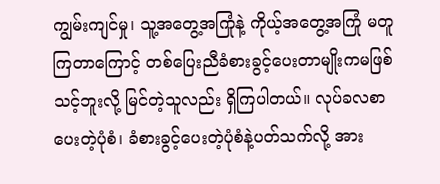ကျွမ်းကျင်မှု၊ သူ့အတွေ့အကြုံနဲ့ ကိုယ့်အတွေ့အကြုံ မတူကြတာကြောင့် တစ်ပြေးညီခံစားခွင့်ပေးတာမျိုးကမဖြစ်သင့်ဘူးလို့ မြင်တဲ့သူလည်း ရှိကြပါတယ်။ လုပ်ခလစာ ပေးတဲ့ပုံစံ၊ ခံစားခွင့်ပေးတဲ့ပုံစံနဲ့ပတ်သက်လို့ အား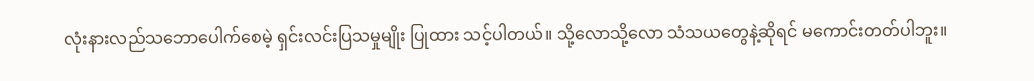လုံးနားလည်သဘောပေါက်စေမဲ့ ရှင်းလင်းပြသမှုမျိုး ပြုထား သင့်ပါတယ်။ သို့လောသို့လော သံသယတွေနဲ့ဆိုရင် မကောင်းတတ်ပါဘူး။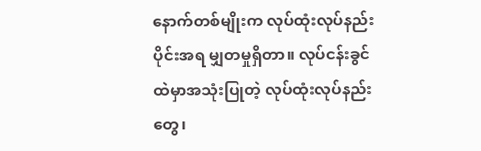နောက်တစ်မျိုးက လုပ်ထုံးလုပ်နည်းပိုင်းအရ မျှတမှုရှိတာ။ လုပ်ငန်းခွင်ထဲမှာအသုံးပြုတဲ့ လုပ်ထုံးလုပ်နည်းတွေ၊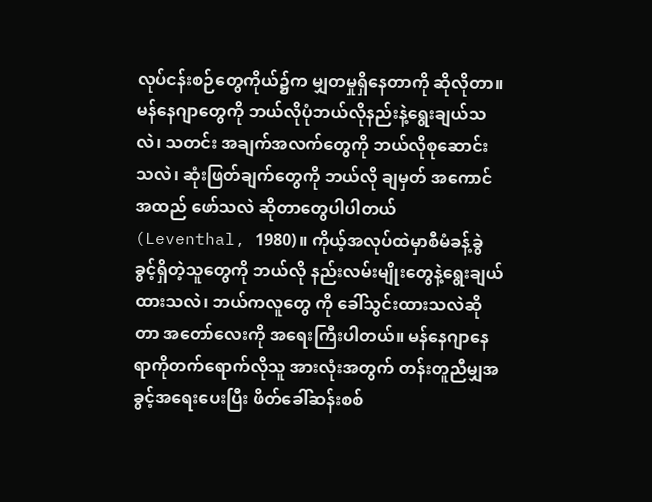လုပ်ငန်းစဉ်တွေကိုယ်၌က မျှတမှုရှိနေတာကို ဆိုလိုတာ။ မန်နေဂျာတွေကို ဘယ်လိုပုံဘယ်လိုနည်းနဲ့ရွေးချယ်သလဲ၊ သတင်း အချက်အလက်တွေကို ဘယ်လိုစုဆောင်းသလဲ၊ ဆုံးဖြတ်ချက်တွေကို ဘယ်လို ချမှတ် အကောင်အထည် ဖော်သလဲ ဆိုတာတွေပါပါတယ် (Leventhal, 1980)။ ကိုယ့်အလုပ်ထဲမှာစီမံခန့်ခွဲခွင့်ရှိတဲ့သူတွေကို ဘယ်လို နည်းလမ်းမျိုးတွေနဲ့ရွေးချယ်ထားသလဲ၊ ဘယ်ကလူတွေ ကို ခေါ်သွင်းထားသလဲဆိုတာ အတော်လေးကို အရေးကြီးပါတယ်။ မန်နေဂျာနေရာကိုတက်ရောက်လိုသူ အားလုံးအတွက် တန်းတူညီမျှအခွင့်အရေးပေးပြီး ဖိတ်ခေါ်ဆန်းစစ်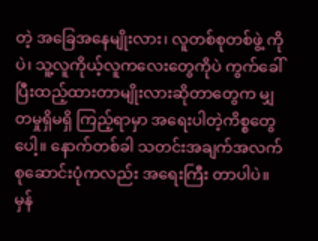တဲ့ အခြေအနေမျိုးလား၊ လူတစ်စုတစ်ဖွဲ့ ကိုပဲ၊ သူ့လူကိုယ့်လူကလေးတွေကိုပဲ ကွက်ခေါ်ပြီးထည့်ထားတာမျိုးလားဆိုတာတွေက မျှတမှုရှိမရှိ ကြည့်ရာမှာ အရေးပါတဲ့ကိစ္စတွေပေါ့။ နောက်တစ်ခါ သတင်းအချက်အလက်စုဆောင်းပုံကလည်း အရေးကြီး တာပါပဲ။ မှန်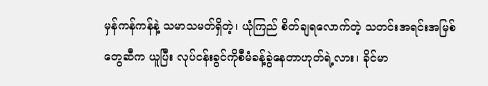မှန်ကန်ကန်နဲ့ သမာသမတ်ရှိတဲ့၊ ယုံကြည် စိတ်ချရလောက်တဲ့ သတင်းအရင်းအမြစ်တွေဆီက ယူပြီး လုပ်ငန်းခွင်ကိုစီမံခန့်ခွဲနေတာဟုတ်ရဲ့လား၊ ခိုင်မာ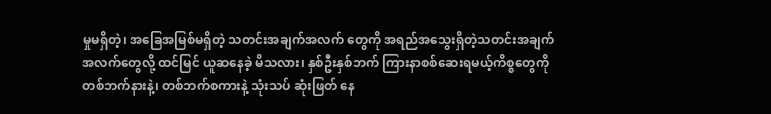မှုမရှိတဲ့၊ အခြေအမြစ်မရှိတဲ့ သတင်းအချက်အလက် တွေကို အရည်အသွေးရှိတဲ့သတင်းအချက်အလက်တွေလို့ ထင်မြင် ယူဆနေခဲ့ မိသလား၊ နှစ်ဦးနှစ်ဘက် ကြားနာစစ်ဆေးရမယ့်ကိစ္စတွေကို တစ်ဘက်နားနဲ့၊ တစ်ဘက်စကားနဲ့ သုံးသပ် ဆုံးဖြတ် နေ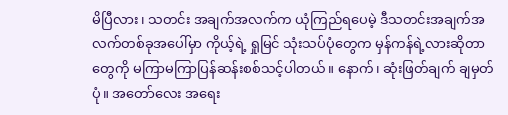မိပြီလား၊ သတင်း အချက်အလက်က ယုံကြည်ရပေမဲ့ ဒီသတင်းအချက်အလက်တစ်ခုအပေါ်မှာ ကိုယ့်ရဲ့ ရှုမြင် သုံးသပ်ပုံတွေက မှန်ကန်ရဲ့လားဆိုတာတွေကို မကြာမကြာပြန်ဆန်းစစ်သင့်ပါတယ်။ နောက်၊ ဆုံးဖြတ်ချက် ချမှတ်ပုံ။ အတော်လေး အရေး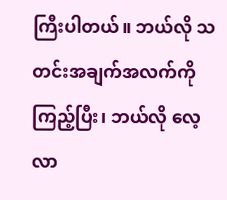ကြီးပါတယ်။ ဘယ်လို သတင်းအချက်အလက်ကို ကြည့်ပြီး၊ ဘယ်လို လေ့လာ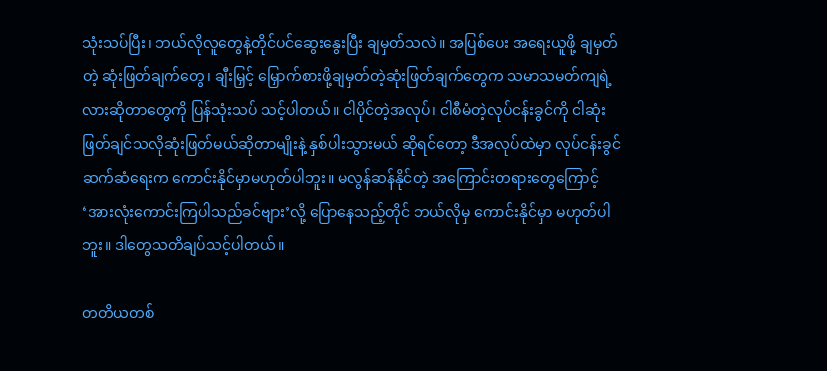သုံးသပ်ပြီး၊ ဘယ်လိုလူတွေနဲ့တိုင်ပင်ဆွေးနွေးပြီး ချမှတ်သလဲ။ အပြစ်ပေး အရေးယူဖို့ ချမှတ်တဲ့ ဆုံးဖြတ်ချက်တွေ၊ ချီးမြှင့် မြှောက်စားဖို့ချမှတ်တဲ့ဆုံးဖြတ်ချက်တွေက သမာသမတ်ကျရဲ့လားဆိုတာတွေကို ပြန်သုံးသပ် သင့်ပါတယ်။ ငါပိုင်တဲ့အလုပ်၊ ငါစီမံတဲ့လုပ်ငန်းခွင်ကို ငါဆုံးဖြတ်ချင်သလိုဆုံးဖြတ်မယ်ဆိုတာမျိုးနဲ့ နှစ်ပါးသွားမယ် ဆိုရင်တော့ ဒီအလုပ်ထဲမှာ လုပ်ငန်းခွင်ဆက်ဆံရေးက ကောင်းနိုင်မှာမဟုတ်ပါဘူး။ မလွန်ဆန်နိုင်တဲ့ အကြောင်းတရားတွေကြောင့် ‘အားလုံးကောင်းကြပါသည်ခင်ဗျား’လို့ ပြောနေသည့်တိုင် ဘယ်လိုမှ ကောင်းနိုင်မှာ မဟုတ်ပါဘူး။ ဒါတွေသတိချပ်သင့်ပါတယ်။

တတိယတစ်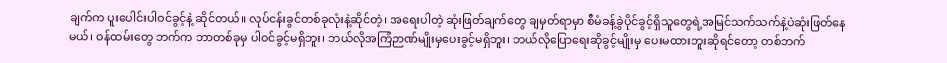ချက်က ပူးပေါင်းပါဝင်ခွင့်နဲ့ ဆိုင်တယ်။ လုပ်ငန်းခွင်တစ်ခုလုံးနဲ့ဆိုင်တဲ့၊ အရေးပါတဲ့ ဆုံးဖြတ်ချက်တွေ ချမှတ်ရာမှာ စီမံခန့်ခွဲပိုင်ခွင့်ရှိသူတွေရဲ့အမြင်သက်သက်နဲ့ပဲဆုံးဖြတ်နေမယ်၊ ဝန်ထမ်းတွေ ဘက်က ဘာတစ်ခုမှ ပါဝင်ခွင့်မရှိဘူး၊ ဘယ်လိုအကြံဉာဏ်မျိုးမှပေးခွင့်မရှိဘူး၊ ဘယ်လိုပြောရေးဆိုခွင့်မျိုးမှ ပေးမထားဘူးဆိုရင်တော့ တစ်ဘက်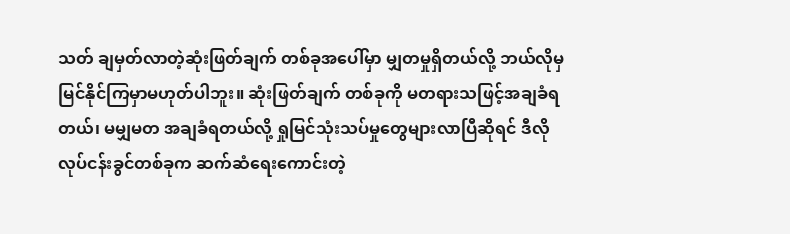သတ် ချမှတ်လာတဲ့ဆုံးဖြတ်ချက် တစ်ခုအပေါ်မှာ မျှတမှုရှိတယ်လို့ ဘယ်လိုမှမြင်နိုင်ကြမှာမဟုတ်ပါဘူး။ ဆုံးဖြတ်ချက် တစ်ခုကို မတရားသဖြင့်အချခံရတယ်၊ မမျှမတ အချခံရတယ်လို့ ရှုမြင်သုံးသပ်မှုတွေများလာပြီဆိုရင် ဒီလိုလုပ်ငန်းခွင်တစ်ခုက ဆက်ဆံရေးကောင်းတဲ့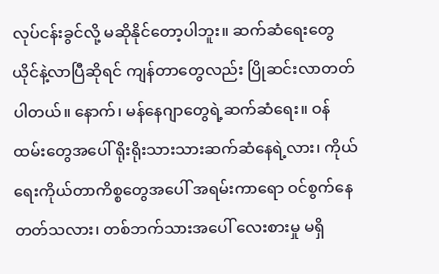လုပ်ငန်းခွင်လို့ မဆိုနိုင်တော့ပါဘူး။ ဆက်ဆံရေးတွေ ယိုင်နဲ့လာပြီဆိုရင် ကျန်တာတွေလည်း ပြိုဆင်းလာတတ် ပါတယ်။ နောက်၊ မန်နေဂျာတွေရဲ့ဆက်ဆံရေး။ ဝန်ထမ်းတွေအပေါ် ရိုးရိုးသားသားဆက်ဆံနေရဲ့လား၊ ကိုယ်ရေးကိုယ်တာကိစ္စတွေအပေါ် အရမ်းကာရော ဝင်စွက်နေတတ်သလား၊ တစ်ဘက်သားအပေါ် လေးစားမှု မရှိ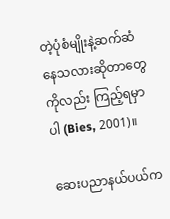တဲ့ပုံစံမျိုးနဲ့ဆက်ဆံနေသလားဆိုတာတွေကိုလည်း ကြည့်ရမှာပါ (Bies, 2001)။

ဆေးပညာနယ်ပယ်က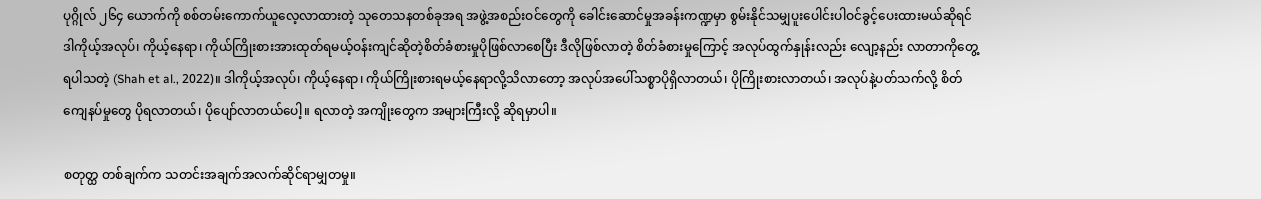ပုဂ္ဂိုလ် ၂၆၄ ယောက်ကို စစ်တမ်းကောက်ယူလေ့လာထားတဲ့ သုတေသနတစ်ခုအရ အဖွဲ့အစည်းဝင်တွေကို ခေါင်းဆောင်မှုအခန်းကဏ္ဍမှာ စွမ်းနိုင်သမျှပူးပေါင်းပါဝင်ခွင့်ပေးထားမယ်ဆိုရင် ဒါကိုယ့်အလုပ်၊ ကိုယ့်နေရာ၊ ကိုယ်ကြိုးစားအားထုတ်ရမယ့်ဝန်းကျင်ဆိုတဲ့စိတ်ခံစားမှုပိုဖြစ်လာစေပြီး ဒီလိုဖြစ်လာတဲ့ စိတ်ခံစားမှုကြောင့် အလုပ်ထွက်နှုန်းလည်း လျော့နည်း လာတာကိုတွေ့ရပါသတဲ့ (Shah et al., 2022)။ ဒါကိုယ့်အလုပ်၊ ကိုယ့်နေရာ၊ ကိုယ်ကြိုးစားရမယ့်နေရာလို့သိလာတော့ အလုပ်အပေါ်သစ္စာပိုရှိလာတယ်၊ ပိုကြိုးစားလာတယ်၊ အလုပ်နဲ့ပတ်သက်လို့ စိတ်ကျေနပ်မှုတွေ ပိုရလာတယ်၊ ပိုပျော်လာတယ်ပေါ့။ ရလာတဲ့ အကျိုးတွေက အများကြီးလို့ ဆိုရမှာပါ။

စတုတ္ထ တစ်ချက်က သတင်းအချက်အလက်ဆိုင်ရာမျှတမှု။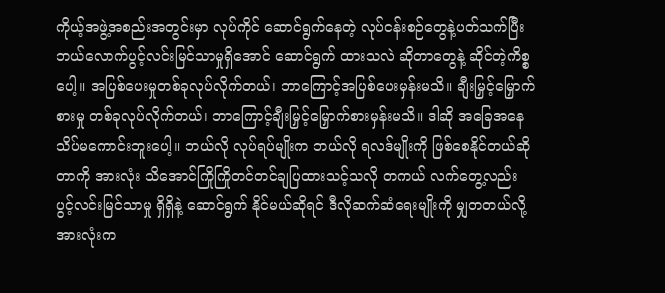ကိုယ့်အဖွဲ့အစည်းအတွင်းမှာ လုပ်ကိုင် ဆောင်ရွက်နေတဲ့ လုပ်ငန်းစဉ်တွေနဲ့ပတ်သက်ပြီး ဘယ်လောက်ပွင့်လင်းမြင်သာမှုရှိအောင် ဆောင်ရွက် ထားသလဲ ဆိုတာတွေနဲ့ ဆိုင်တဲ့ကိစ္စပေါ့။ အပြစ်ပေးမှုတစ်ခုလုပ်လိုက်တယ်၊ ဘာကြောင့်အပြစ်ပေးမှန်းမသိ။ ချီးမြှင့်မြှောက်စားမှု တစ်ခုလုပ်လိုက်တယ်၊ ဘာကြောင့်ချီးမြှင့်မြှောက်စားမှန်းမသိ။ ဒါဆို အခြေအနေ သိပ်မကောင်းဘူးပေါ့။ ဘယ်လို လုပ်ရပ်မျိုးက ဘယ်လို ရလဒ်မျိုးကို ဖြစ်စေနိုင်တယ်ဆိုတာကို အားလုံး သိအောင်ကြိုကြိုတင်တင်ချပြထားသင့်သလို တကယ် လက်တွေ့လည်း ပွင့်လင်းမြင်သာမှု ရှိရှိနဲ့ ဆောင်ရွက် နိုင်မယ်ဆိုရင် ဒီလိုဆက်ဆံရေးမျိုးကို မျှတတယ်လို့ အားလုံးက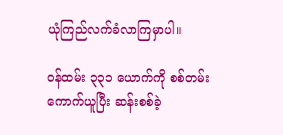ယုံကြည်လက်ခံလာကြမှာပါ။

ဝန်ထမ်း ၃၃၁ ယောက်ကို စစ်တမ်းကောက်ယူပြီး ဆန်းစစ်ခဲ့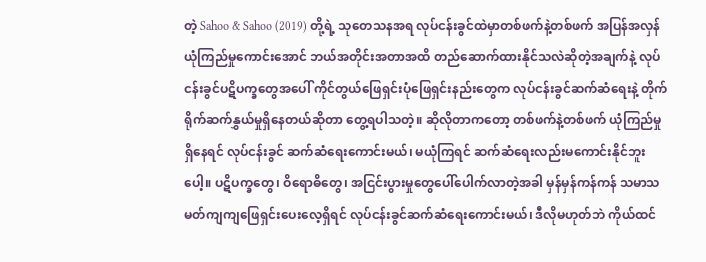တဲ့ Sahoo & Sahoo (2019) တို့ရဲ့ သုတေသနအရ လုပ်ငန်းခွင်ထဲမှာတစ်ဖက်နဲ့တစ်ဖက် အပြန်အလှန်ယုံကြည်မှုကောင်းအောင် ဘယ်အတိုင်းအတာအထိ တည်ဆောက်ထားနိုင်သလဲဆိုတဲ့အချက်နဲ့ လုပ်ငန်းခွင်ပဋိပက္ခတွေအပေါ် ကိုင်တွယ်ဖြေရှင်းပုံဖြေရှင်းနည်းတွေက လုပ်ငန်းခွင်ဆက်ဆံရေးနဲ့ တိုက်ရိုက်ဆက်နွှယ်မှုရှိနေတယ်ဆိုတာ တွေ့ရပါသတဲ့။ ဆိုလိုတာကတော့ တစ်ဖက်နဲ့တစ်ဖက် ယုံကြည်မှုရှိနေရင် လုပ်ငန်းခွင် ဆက်ဆံရေးကောင်းမယ်၊ မယုံကြရင် ဆက်ဆံရေးလည်းမကောင်းနိုင်ဘူးပေါ့။ ပဋိပက္ခတွေ၊ ဝိရောဓိတွေ၊ အငြင်းပွားမှုတွေပေါ်ပေါက်လာတဲ့အခါ မှန်မှန်ကန်ကန် သမာသမတ်ကျကျဖြေရှင်းပေးလေ့ရှိရင် လုပ်ငန်းခွင်ဆက်ဆံရေးကောင်းမယ်၊ ဒီလိုမဟုတ်ဘဲ ကိုယ်ထင်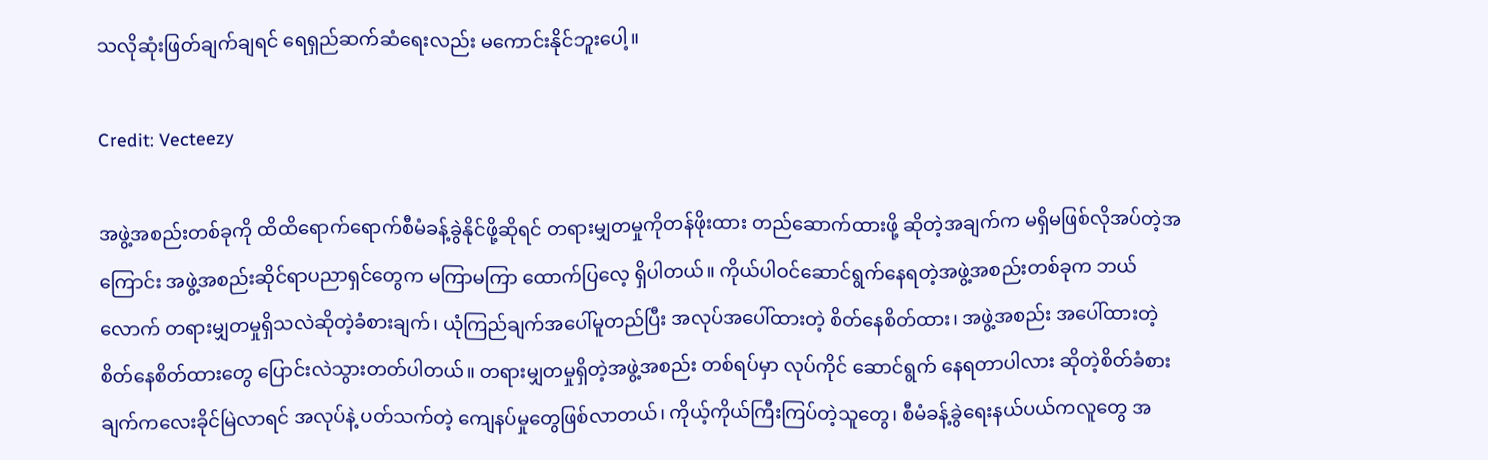သလိုဆုံးဖြတ်ချက်ချရင် ရေရှည်ဆက်ဆံရေးလည်း မကောင်းနိုင်ဘူးပေါ့။

Credit: Vecteezy

အဖွဲ့အစည်းတစ်ခုကို ထိထိရောက်ရောက်စီမံခန့်ခွဲနိုင်ဖို့ဆိုရင် တရားမျှတမှုကိုတန်ဖိုးထား တည်ဆောက်ထားဖို့ ဆိုတဲ့အချက်က မရှိမဖြစ်လိုအပ်တဲ့အကြောင်း အဖွဲ့အစည်းဆိုင်ရာပညာရှင်တွေက မကြာမကြာ ထောက်ပြလေ့ ရှိပါတယ်။ ကိုယ်ပါဝင်ဆောင်ရွက်နေရတဲ့အဖွဲ့အစည်းတစ်ခုက ဘယ်လောက် တရားမျှတမှုရှိသလဲဆိုတဲ့ခံစားချက်၊ ယုံကြည်ချက်အပေါ်မူတည်ပြီး အလုပ်အပေါ်ထားတဲ့ စိတ်နေစိတ်ထား၊ အဖွဲ့အစည်း အပေါ်ထားတဲ့ စိတ်နေစိတ်ထားတွေ ပြောင်းလဲသွားတတ်ပါတယ်။ တရားမျှတမှုရှိတဲ့အဖွဲ့အစည်း တစ်ရပ်မှာ လုပ်ကိုင် ဆောင်ရွက် နေရတာပါလား ဆိုတဲ့စိတ်ခံစားချက်ကလေးခိုင်မြဲလာရင် အလုပ်နဲ့ ပတ်သက်တဲ့ ကျေနပ်မှုတွေဖြစ်လာတယ်၊ ကိုယ့်ကိုယ်ကြီးကြပ်တဲ့သူတွေ၊ စီမံခန့်ခွဲရေးနယ်ပယ်ကလူတွေ အ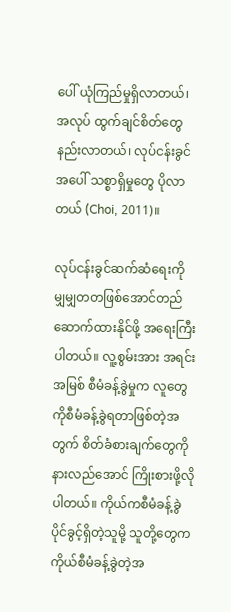ပေါ် ယုံကြည်မှုရှိလာတယ်၊ အလုပ် ထွက်ချင်စိတ်တွေ နည်းလာတယ်၊ လုပ်ငန်းခွင်အပေါ် သစ္စာရှိမှုတွေ ပိုလာတယ် (Choi, 2011)။

လုပ်ငန်းခွင်ဆက်ဆံရေးကို မျှမျှတတဖြစ်အောင်တည်ဆောက်ထားနိုင်ဖို့ အရေးကြီးပါတယ်။ လူ့စွမ်းအား အရင်းအမြစ် စီမံခန့်ခွဲမှုက လူတွေကိုစီမံခန့်ခွဲရတာဖြစ်တဲ့အတွက် စိတ်ခံစားချက်တွေကို နားလည်အောင် ကြိုးစားဖို့လိုပါတယ်။ ကိုယ်ကစီမံခန့်ခွဲပိုင်ခွင့်ရှိတဲ့သူမို့ သူတို့တွေက ကိုယ်စီမံခန့်ခွဲတဲ့အ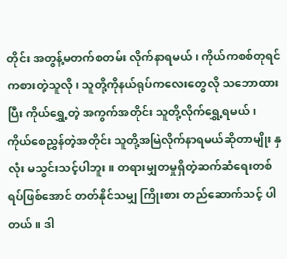တိုင်း အတွန့်မတက်စတမ်း လိုက်နာရမယ်၊ ကိုယ်ကစစ်တုရင်ကစားတဲ့သူလို၊ သူတို့ကိုနယ်ရုပ်ကလေးတွေလို သဘောထားပြီး ကိုယ်ရွှေ့တဲ့ အကွက်အတိုင်း သူတို့လိုက်ရွှေ့ရမယ်၊ ကိုယ်စေညွှန်တဲ့အတိုင်း သူတို့အမြဲလိုက်နာရမယ်ဆိုတာမျိုး နှလုံး မသွင်းသင့်ပါဘူး။ တရားမျှတမှုရှိတဲ့ဆက်ဆံရေးတစ်ရပ်ဖြစ်အောင် တတ်နိုင်သမျှ ကြိုးစား တည်ဆောက်သင့် ပါတယ်။ ဒါ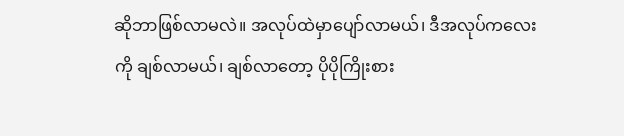ဆိုဘာဖြစ်လာမလဲ။ အလုပ်ထဲမှာပျော်လာမယ်၊ ဒီအလုပ်ကလေးကို ချစ်လာမယ်၊ ချစ်လာတော့ ပိုပိုကြိုးစား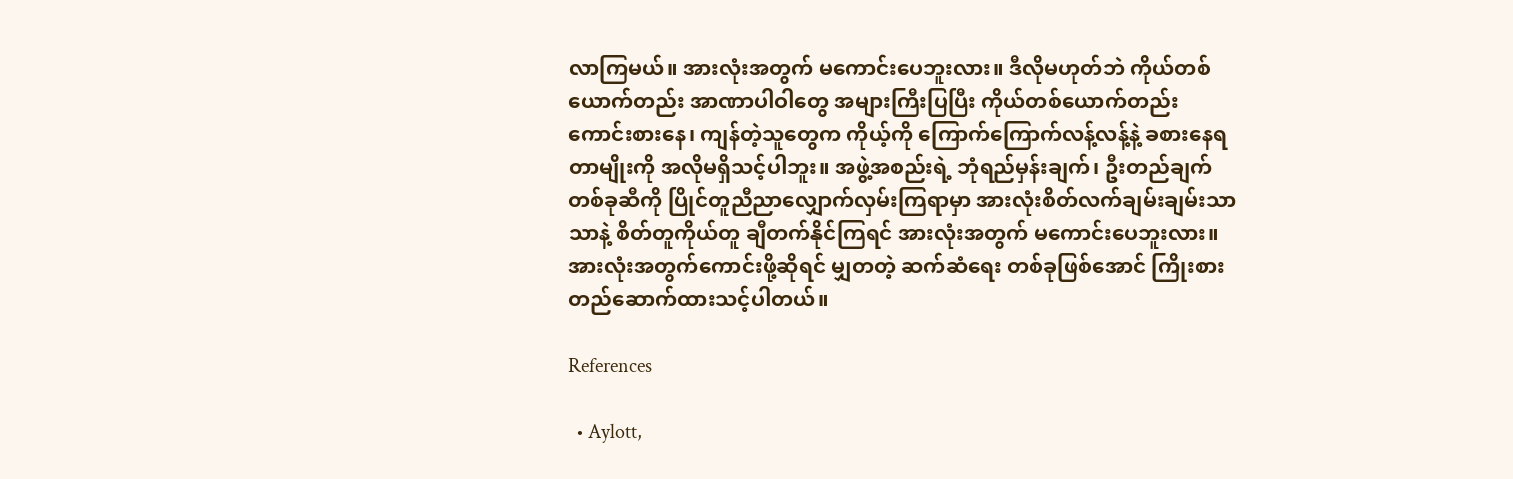လာကြမယ်။ အားလုံးအတွက် မကောင်းပေဘူးလား။ ဒီလိုမဟုတ်ဘဲ ကိုယ်တစ်ယောက်တည်း အာဏာပါဝါတွေ အများကြီးပြပြီး ကိုယ်တစ်ယောက်တည်း ကောင်းစားနေ၊ ကျန်တဲ့သူတွေက ကိုယ့်ကို ကြောက်ကြောက်လန့်လန့်နဲ့ ခစားနေရတာမျိုးကို အလိုမရှိသင့်ပါဘူး။ အဖွဲ့အစည်းရဲ့ ဘုံရည်မှန်းချက်၊ ဦးတည်ချက်တစ်ခုဆီကို ပြိုင်တူညီညာလျှောက်လှမ်းကြရာမှာ အားလုံးစိတ်လက်ချမ်းချမ်းသာသာနဲ့ စိတ်တူကိုယ်တူ ချီတက်နိုင်ကြရင် အားလုံးအတွက် မကောင်းပေဘူးလား။ အားလုံးအတွက်ကောင်းဖို့ဆိုရင် မျှတတဲ့ ဆက်ဆံရေး တစ်ခုဖြစ်အောင် ကြိုးစားတည်ဆောက်ထားသင့်ပါတယ်။

References

  • Aylott,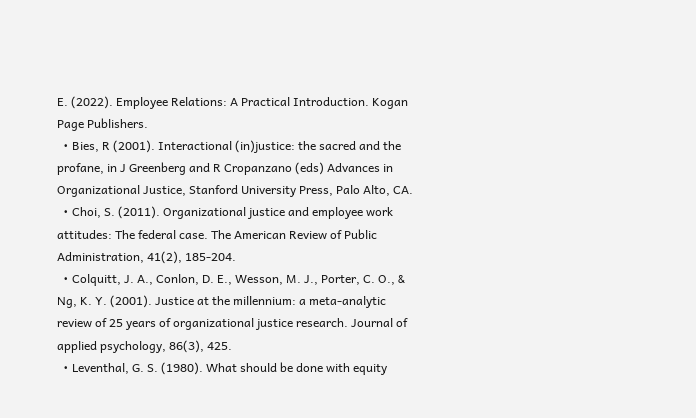E. (2022). Employee Relations: A Practical Introduction. Kogan Page Publishers.
  • Bies, R (2001). Interactional (in)justice: the sacred and the profane, in J Greenberg and R Cropanzano (eds) Advances in Organizational Justice, Stanford University Press, Palo Alto, CA.
  • Choi, S. (2011). Organizational justice and employee work attitudes: The federal case. The American Review of Public Administration, 41(2), 185-204.
  • Colquitt, J. A., Conlon, D. E., Wesson, M. J., Porter, C. O., & Ng, K. Y. (2001). Justice at the millennium: a meta-analytic review of 25 years of organizational justice research. Journal of applied psychology, 86(3), 425.
  • Leventhal, G. S. (1980). What should be done with equity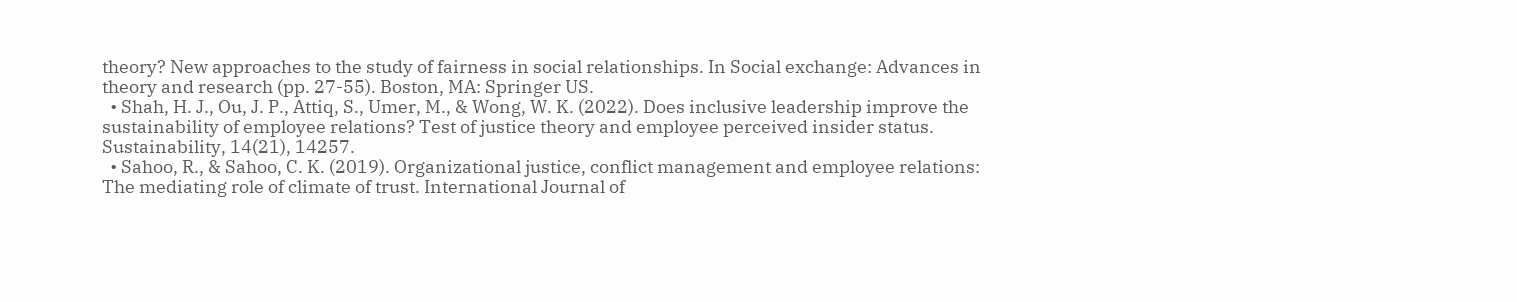theory? New approaches to the study of fairness in social relationships. In Social exchange: Advances in theory and research (pp. 27-55). Boston, MA: Springer US.
  • Shah, H. J., Ou, J. P., Attiq, S., Umer, M., & Wong, W. K. (2022). Does inclusive leadership improve the sustainability of employee relations? Test of justice theory and employee perceived insider status. Sustainability, 14(21), 14257.
  • Sahoo, R., & Sahoo, C. K. (2019). Organizational justice, conflict management and employee relations: The mediating role of climate of trust. International Journal of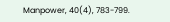Manpower, 40(4), 783-799.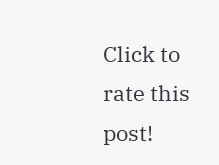Click to rate this post!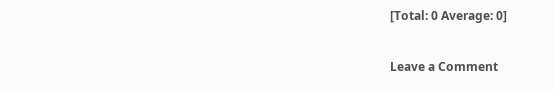[Total: 0 Average: 0]

Leave a Comment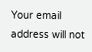Your email address will not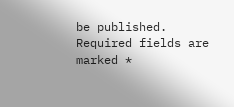be published. Required fields are marked *